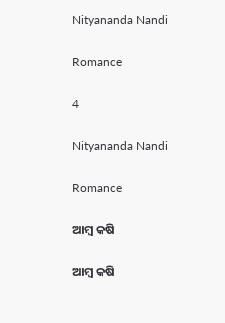Nityananda Nandi

Romance

4

Nityananda Nandi

Romance

ଆମ୍ବ କଷି

ଆମ୍ବ କଷି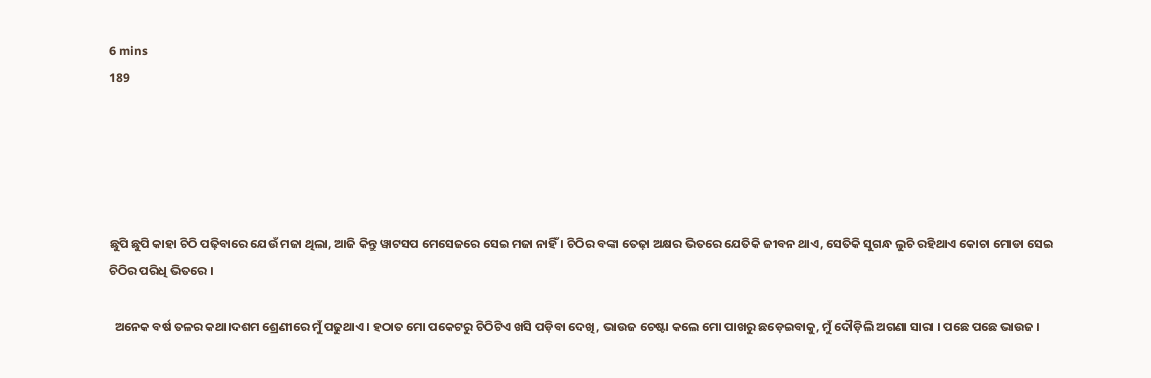6 mins
189





ଛୁପି ଛୁପି କାହା ଚିଠି ପଢ଼ିବାରେ ଯେଉଁ ମଜା ଥିଲା, ଆଜି କିନ୍ତୁ ୱାଟସପ ମେସେଜରେ ସେଇ ମଜା ନାହିଁ । ଚିଠିର ବଙ୍କା ତେଢ଼ା ଅକ୍ଷର ଭିତରେ ଯେତିକି ଜୀବନ ଥାଏ, ସେତିକି ସୁଗନ୍ଧ ଲୁଚି ରହିଥାଏ କୋଚା ମୋଡା ସେଇ ଚିଠିର ପରିଧି ଭିତରେ ।

  ଅନେକ ବର୍ଷ ତଳର କଥା।ଦଶମ ଶ୍ରେଣୀରେ ମୁଁ ପଢୁଥାଏ । ହଠାତ ମୋ ପକେଟରୁ ଚିଠିଟିଏ ଖସି ପଡ଼ିବା ଦେଖି, ଭାଉଜ ଚେଷ୍ଟା କଲେ ମୋ ପାଖରୁ ଛଡ଼େଇବାକୁ, ମୁଁ ଦୌଡ଼ିଲି ଅଗଣା ସାରା । ପଛେ ପଛେ ଭାଉଜ ।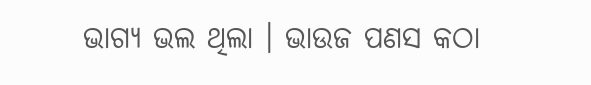ଭାଗ୍ୟ ଭଲ ଥିଲା । ଭାଉଜ ପଣସ କଠା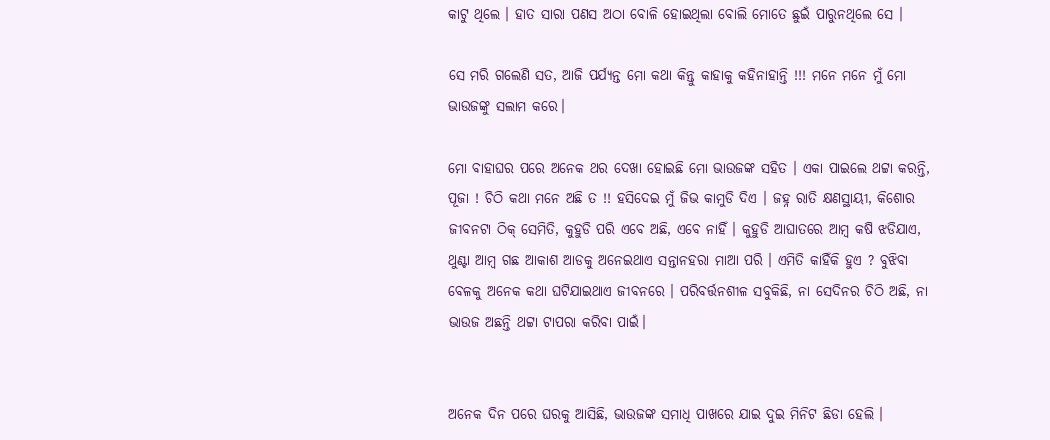କାଟୁ ଥିଲେ । ହାତ ସାରା ପଣସ ଅଠା ବୋଳି ହୋଇଥିଲା ବୋଲି ମୋତେ ଛୁଇଁ ପାରୁନଥିଲେ ସେ ।

ସେ ମରି ଗଲେଣି ସତ, ଆଜି ପର୍ଯ୍ୟନ୍ତ ମୋ କଥା କିନ୍ତୁ କାହାକୁ କହିନାହାନ୍ତି !!! ମନେ ମନେ ମୁଁ ମୋ ଭାଉଜଙ୍କୁ ସଲାମ କରେ।

ମୋ ବାହାଘର ପରେ ଅନେକ ଥର ଦେଖା ହୋଇଛି ମୋ ଭାଉଜଙ୍କ ସହିତ । ଏକା ପାଇଲେ ଥଟ୍ଟା କରନ୍ତି, ପୂଜା ! ଚିଠି କଥା ମନେ ଅଛି ତ !! ହସିଦେଇ ମୁଁ ଜିଭ କାମୁଡି ଦିଏ । ଜହ୍ନ ରାତି କ୍ଷଣସ୍ଥାୟୀ, କିଶୋର ଜୀବନଟା ଠିକ୍ ସେମିତି, କୁହୁଡି ପରି ଏବେ ଅଛି, ଏବେ ନାହିଁ । କୁହୁଡି ଆଘାତରେ ଆମ୍ବ କଷି ଝଡିଯାଏ, ଥୁଣ୍ଟା ଆମ୍ବ ଗଛ ଆକାଶ ଆଡକୁ ଅନେଇଥାଏ ସନ୍ତାନହରା ମାଆ ପରି । ଏମିତି କାହିଁକି ହୁଏ ? ବୁଝିବା ବେଳକୁ ଅନେକ କଥା ଘଟିଯାଇଥାଏ ଜୀବନରେ । ପରିବର୍ତ୍ତନଶୀଳ ସବୁକିଛି, ନା ସେଦିନର ଚିଠି ଅଛି, ନା ଭାଉଜ ଅଛନ୍ତି ଥଟ୍ଟା ଟାପରା କରିବା ପାଇଁ।


ଅନେକ ଦିନ ପରେ ଘରକୁ ଆସିଛି, ଭାଉଜଙ୍କ ସମାଧି ପାଖରେ ଯାଇ ଦୁଇ ମିନିଟ ଛିଡା ହେଲି ।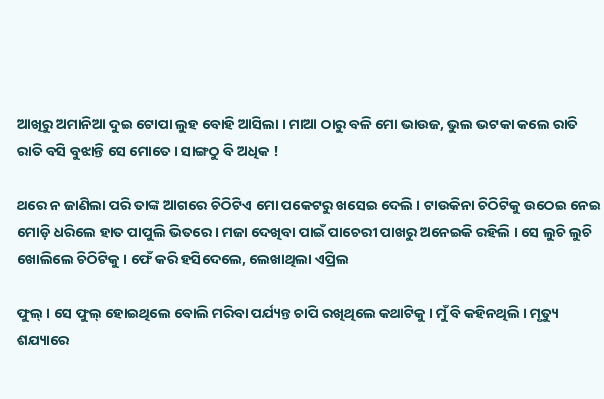ଆଖିରୁ ଅମାନିଆ ଦୁଇ ଟୋପା ଲୁହ ବୋହି ଆସିଲା । ମାଆ ଠାରୁ ବଳି ମୋ ଭାଉଜ, ଭୁଲ ଭଟକା କଲେ ରାତି ରାତି ବସି ବୁଝାନ୍ତି ସେ ମୋତେ । ସାଙ୍ଗଠୁ ବି ଅଧିକ !

ଥରେ ନ ଜାଣିଲା ପରି ତାଙ୍କ ଆଗରେ ଚିଠିଟିଏ ମୋ ପକେଟରୁ ଖସେଇ ଦେଲି । ଟାଉକିନା ଚିଠିଟିକୁ ଉଠେଇ ନେଇ ମୋଡ଼ି ଧରିଲେ ହାତ ପାପୁଲି ଭିତରେ । ମଜା ଦେଖିବା ପାଇଁ ପାଚେରୀ ପାଖରୁ ଅନେଇକି ରହିଲି । ସେ ଲୁଚି ଲୁଚି ଖୋଲିଲେ ଚିଠିଟିକୁ । ଫେଁ କରି ହସିଦେଲେ, ଲେଖାଥିଲା ଏପ୍ରିଲ

ଫୁଲ୍ । ସେ ଫୁଲ୍ ହୋଇଥିଲେ ବୋଲି ମରିବା ପର୍ଯ୍ୟନ୍ତ ଚାପି ରଖିଥିଲେ କଥାଟିକୁ । ମୁଁ ବି କହିନଥିଲି । ମୃତ୍ୟୁ ଶଯ୍ୟାରେ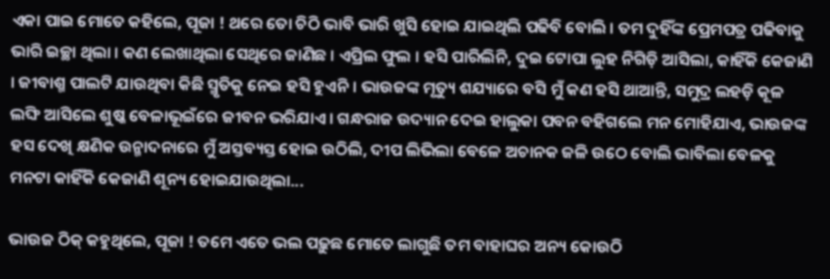ଏକା ପାଇ ମୋତେ କହିଲେ, ପୂଜା ! ଥରେ ତୋ ଚିଠି ଭାବି ଭାରି ଖୁସି ହୋଇ ଯାଇଥିଲି ପଢିବି ବୋଲି । ତମ ଦୁହିଁଙ୍କ ପ୍ରେମପତ୍ର ପଢିବାକୁ ଭାରି ଇଚ୍ଛା ଥିଲା । କଣ ଲେଖାଥିଲା ସେଥିରେ ଜାଣିଛ । ଏପ୍ରିଲ ଫୁଲ । ହସି ପାରିଲିନି, ଦୁଇ ଟୋପା ଲୁହ ନିଗିଡ଼ି ଆସିଲା, କାହିଁକି କେଜାଣି । ଜୀବାଶ୍ମ ପାଲଟି ଯାଉଥିବା କିଛି ସ୍ମୃତିକୁ ନେଇ ହସି ହୁଏନି । ଭାଉଜଙ୍କ ମୃତ୍ୟୁ ଶଯ୍ୟାରେ ବସି ମୁଁ କଣ ହସି ଥାଆନ୍ତି, ସମୁଦ୍ର ଲହଡ଼ି କୂଳ ଲଙ୍ଘି ଆସିଲେ ଶୁଷ୍କ ବେଳାଭୂଇଁରେ ଜୀବନ ଭରିଯାଏ । ଗନ୍ଧରାଜ ଉଦ୍ୟାନ ଦେଇ ହାଲୁକା ପବନ ବହିଗଲେ ମନ ମୋହିଯାଏ, ଭାଉଜଙ୍କ ହସ ଦେଖି କ୍ଷଣିକ ଉନ୍ମାଦନାରେ ମୁଁ ଅସ୍ତବ୍ୟସ୍ତ ହୋଇ ଉଠିଲି, ଦୀପ ଲିଭିଲା ବେଳେ ଅଚାନକ ଜଳି ଉଠେ ବୋଲି ଭାବିଲା ବେଳକୁ ମନଟା କାହିଁକି କେଜାଣି ଶୂନ୍ୟ ହୋଇଯାଉଥିଲା...

ଭାଉଜ ଠିକ୍ କହୁଥିଲେ, ପୂଜା ! ତମେ ଏତେ ଭଲ ପଢ଼ୁଛ ମୋତେ ଲାଗୁଛି ତମ ବାହାଘର ଅନ୍ୟ କୋଉଠି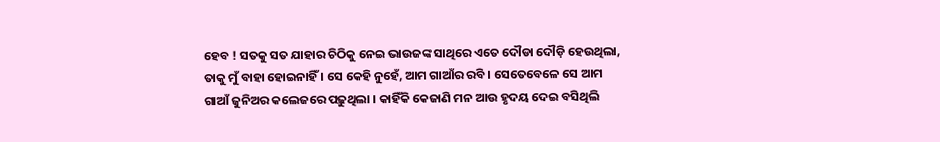ହେବ ! ସତକୁ ସତ ଯାହାର ଚିଠିକୁ ନେଇ ଭାଉଜଙ୍କ ସାଥିରେ ଏତେ ଦୌଡା ଦୌଡ଼ି ହେଉଥିଲା, ତାକୁ ମୁଁ ବାହା ହୋଇନାହିଁ । ସେ କେହି ନୁହେଁ, ଆମ ଗାଆଁର ରବି । ସେତେବେଳେ ସେ ଆମ ଗାଆଁ ଜୁନିଅର କଲେଜରେ ପଢ଼ୁଥିଲା । କାହିଁକି କେଜାଣି ମନ ଆଉ ହୃଦୟ ଦେଇ ବସିଥିଲି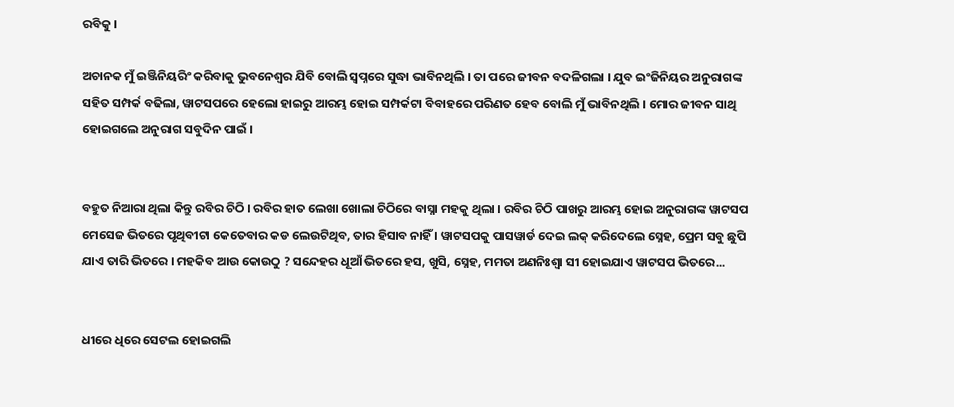ରବିକୁ ।

ଅଚାନକ ମୁଁ ଇଞ୍ଜିନିୟରିଂ କରିବାକୁ ଭୁବନେଶ୍ୱର ଯିବି ବୋଲି ସ୍ୱପ୍ନରେ ସୁଦ୍ଧା ଭାବିନଥିଲି । ତା ପରେ ଜୀବନ ବଦଳିଗଲା । ଯୁବ ଇଂଜିନିୟର ଅନୁରାଗଙ୍କ ସହିତ ସମ୍ପର୍କ ବଢିଲା, ୱାଟସପରେ ହେଲୋ ହାଇରୁ ଆରମ୍ଭ ହୋଇ ସମ୍ପର୍କଟା ବିବାହରେ ପରିଣତ ହେବ ବୋଲି ମୁଁ ଭାବିନଥିଲି । ମୋର ଜୀବନ ସାଥି ହୋଇଗଲେ ଅନୁରାଗ ସବୁଦିନ ପାଇଁ ।


ବହୁତ ନିଆରା ଥିଲା କିନ୍ତୁ ରବିର ଚିଠି । ରବିର ହାତ ଲେଖା ଖୋଲା ଚିଠିରେ ବାସ୍ନା ମହକୁ ଥିଲା । ରବିର ଚିଠି ପାଖରୁ ଆରମ୍ଭ ହୋଇ ଅନୁରାଗଙ୍କ ୱାଟସପ ମେସେଜ ଭିତରେ ପୃଥିବୀଟା କେତେବାର କଡ ଲେଉଟିଥିବ, ତାର ହିସାବ ନାହିଁ । ୱାଟସପକୁ ପାସୱାର୍ଡ ଦେଇ ଲକ୍ କରିଦେଲେ ସ୍ନେହ, ପ୍ରେମ ସବୁ ଛୁପି ଯାଏ ତାରି ଭିତରେ । ମହକିବ ଆଉ କୋଉଠୁ ? ସନ୍ଦେହର ଧୂଆଁ ଭିତରେ ହସ, ଖୁସି, ସ୍ନେହ, ମମତା ଅଣନିଃଶ୍ୱା ସୀ ହୋଇଯାଏ ୱାଟସପ ଭିତରେ...


ଧୀରେ ଧିରେ ସେଟଲ ହୋଇଗଲି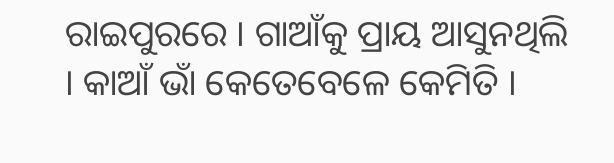ରାଇପୁରରେ । ଗାଆଁକୁ ପ୍ରାୟ ଆସୁନଥିଲି । କାଆଁ ଭାଁ କେତେବେଳେ କେମିତି ।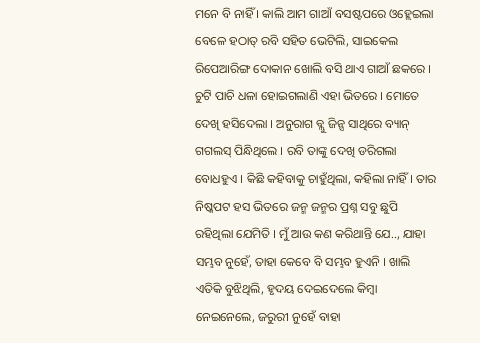ମନେ ବି ନାହିଁ । କାଲି ଆମ ଗାଆଁ ବସଷ୍ଟପରେ ଓହ୍ଲେଇଲା ବେଳେ ହଠାତ୍ ରବି ସହିତ ଭେଟିଲି, ସାଇକେଲ ରିପେଆରିଙ୍ଗ ଦୋକାନ ଖୋଲି ବସି ଥାଏ ଗାଆଁ ଛକରେ । ଚୁଟି ପାଚି ଧଳା ହୋଇଗଲାଣି ଏହା ଭିତରେ । ମୋତେ ଦେଖି ହସିଦେଲା । ଅନୁରାଗ ବ୍ଲୁ ଜିନ୍ସ ସାଥିରେ ବ୍ୟାନ୍ ଗଗଲସ୍ ପିନ୍ଧିଥିଲେ । ରବି ତାଙ୍କୁ ଦେଖି ଡରିଗଲା ବୋଧହୁଏ । କିଛି କହିବାକୁ ଚାହୁଁଥିଲା, କହିଲା ନାହିଁ । ତାର ନିଷ୍କପଟ ହସ ଭିତରେ ଜନ୍ମ ଜନ୍ମର ପ୍ରଶ୍ନ ସବୁ ଛୁପି ରହିଥିଲା ଯେମିତି । ମୁଁ ଆଉ କଣ କରିଥାନ୍ତି ଯେ.., ଯାହା ସମ୍ଭବ ନୁହେଁ, ତାହା କେବେ ବି ସମ୍ଭବ ହୁଏନି । ଖାଲି ଏତିକି ବୁଝିଥିଲି, ହୃଦୟ ଦେଇଦେଲେ କିମ୍ବା ନେଇନେଲେ, ଜରୁରୀ ନୁହେଁ ବାହା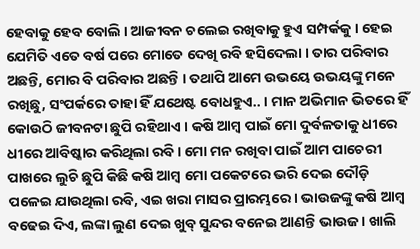ହେବାକୁ ହେବ ବୋଲି । ଆଜୀବନ ଚଲେଇ ରଖିବାକୁ ହୁଏ ସମ୍ପର୍କକୁ । ହେଇ ଯେମିତି ଏତେ ବର୍ଷ ପରେ ମୋତେ ଦେଖି ରବି ହସିଦେଲା । ତାର ପରିବାର ଅଛନ୍ତି, ମୋର ବି ପରିବାର ଅଛନ୍ତି । ତଥାପି ଆମେ ଉଭୟେ ଉଭୟଙ୍କୁ ମନେ ରଖିଛୁ, ସଂପର୍କରେ ତାହା ହିଁ ଯଥେଷ୍ଟ ବୋଧହୁଏ.. । ମାନ ଅଭିମାନ ଭିତରେ ହିଁ କୋଉଠି ଜୀବନଟା ଛୁପି ରହିଥାଏ । କଷି ଆମ୍ବ ପାଇଁ ମୋ ଦୁର୍ବଳତାକୁ ଧୀରେ ଧୀରେ ଆବିଷ୍କାର କରିଥିଲା ରବି । ମୋ ମନ ରଖିବା ପାଇଁ ଆମ ପାଚେରୀ ପାଖରେ ଲୁଚି ଛୁପି କିଛି କଷି ଆମ୍ବ ମୋ ପକେଟରେ ଭରି ଦେଇ ଦୌଡ଼ି ପଳେଇ ଯାଉଥିଲା ରବି, ଏଇ ଖରା ମାସର ପ୍ରାରମ୍ଭରେ । ଭାଉଜଙ୍କୁ କଷି ଆମ୍ବ ବଢେଇ ଦିଏ, ଲଙ୍କା ଲୁଣ ଦେଇ ଖୁବ୍ ସୁନ୍ଦର ବନେଇ ଆଣନ୍ତି ଭାଉଜ । ଖାଲି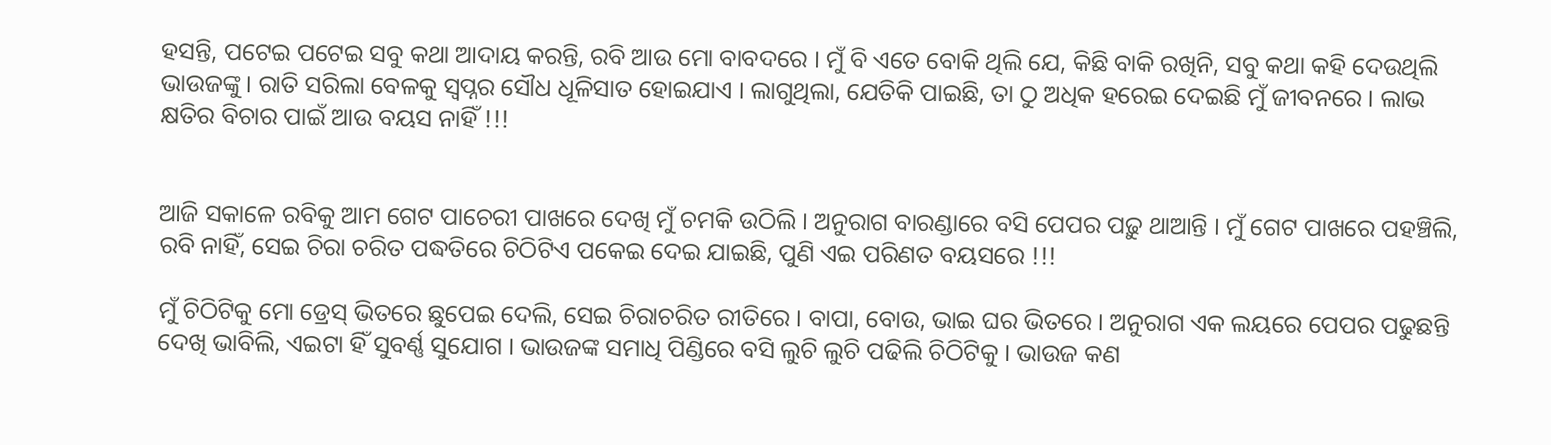ହସନ୍ତି, ପଟେଇ ପଟେଇ ସବୁ କଥା ଆଦାୟ କରନ୍ତି, ରବି ଆଉ ମୋ ବାବଦରେ । ମୁଁ ବି ଏତେ ବୋକି ଥିଲି ଯେ, କିଛି ବାକି ରଖିନି, ସବୁ କଥା କହି ଦେଉଥିଲି ଭାଉଜଙ୍କୁ । ରାତି ସରିଲା ବେଳକୁ ସ୍ୱପ୍ନର ସୌଧ ଧୂଳିସାତ ହୋଇଯାଏ । ଲାଗୁଥିଲା, ଯେତିକି ପାଇଛି, ତା ଠୁ ଅଧିକ ହରେଇ ଦେଇଛି ମୁଁ ଜୀବନରେ । ଲାଭ କ୍ଷତିର ବିଚାର ପାଇଁ ଆଉ ବୟସ ନାହିଁ !!!


ଆଜି ସକାଳେ ରବିକୁ ଆମ ଗେଟ ପାଚେରୀ ପାଖରେ ଦେଖି ମୁଁ ଚମକି ଉଠିଲି । ଅନୁରାଗ ବାରଣ୍ଡାରେ ବସି ପେପର ପଢ଼ୁ ଥାଆନ୍ତି । ମୁଁ ଗେଟ ପାଖରେ ପହଞ୍ଚିଲି, ରବି ନାହିଁ, ସେଇ ଚିରା ଚରିତ ପଦ୍ଧତିରେ ଚିଠିଟିଏ ପକେଇ ଦେଇ ଯାଇଛି, ପୁଣି ଏଇ ପରିଣତ ବୟସରେ !!!

ମୁଁ ଚିଠିଟିକୁ ମୋ ଡ୍ରେସ୍ ଭିତରେ ଛୁପେଇ ଦେଲି, ସେଇ ଚିରାଚରିତ ରୀତିରେ । ବାପା, ବୋଉ, ଭାଇ ଘର ଭିତରେ । ଅନୁରାଗ ଏକ ଲୟରେ ପେପର ପଢୁଛନ୍ତି ଦେଖି ଭାବିଲି, ଏଇଟା ହିଁ ସୁବର୍ଣ୍ଣ ସୁଯୋଗ । ଭାଉଜଙ୍କ ସମାଧି ପିଣ୍ଡିରେ ବସି ଲୁଚି ଲୁଚି ପଢିଲି ଚିଠିଟିକୁ । ଭାଉଜ କଣ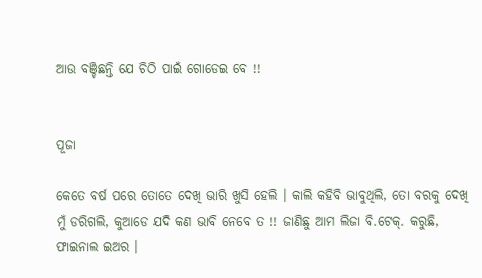ଆଉ ବଞ୍ଚିଛନ୍ତି ଯେ ଚିଠି ପାଇଁ ଗୋଡେଇ ବେ !!


ପୂଜା

କେତେ ବର୍ଷ ପରେ ତୋତେ ଦେଖି ଭାରି ଖୁସି ହେଲି । କାଲି କହିବି ଭାବୁଥିଲି, ତୋ ବରକୁ ଦେଖି ମୁଁ ଡରିଗଲି, କୁଆଡେ ଯଦି କଣ ଭାବି ନେବେ ତ !! ଜାଣିଛୁ ଆମ ଲିଜା ବି.ଟେକ୍. କରୁଛି, ଫାଇନାଲ ଇଅର ।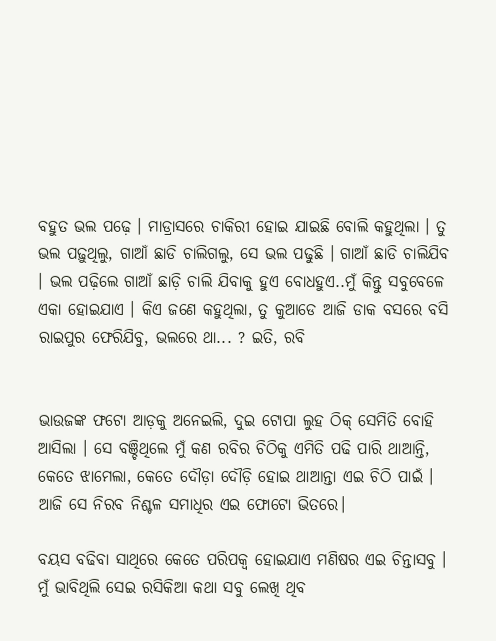ବହୁତ ଭଲ ପଢ଼େ । ମାଡ୍ରାସରେ ଚାକିରୀ ହୋଇ ଯାଇଛି ବୋଲି କହୁଥିଲା । ତୁ ଭଲ ପଢ଼ୁଥିଲୁ, ଗାଆଁ ଛାଡି ଚାଲିଗଲୁ, ସେ ଭଲ ପଢୁଛି । ଗାଆଁ ଛାଡି ଚାଲିଯିବ । ଭଲ ପଢ଼ିଲେ ଗାଆଁ ଛାଡ଼ି ଚାଲି ଯିବାକୁ ହୁଏ ବୋଧହୁଏ..ମୁଁ କିନ୍ତୁ ସବୁବେଳେ ଏକା ହୋଇଯାଏ । କିଏ ଜଣେ କହୁଥିଲା, ତୁ କୁଆଡେ ଆଜି ଡାକ ବସରେ ବସି ରାଇପୁର ଫେରିଯିବୁ, ଭଲରେ ଥା... ? ଇତି, ରବି


ଭାଉଜଙ୍କ ଫଟୋ ଆଡ଼କୁ ଅନେଇଲି, ଦୁଇ ଟୋପା ଲୁହ ଠିକ୍ ସେମିତି ବୋହି ଆସିଲା । ସେ ବଞ୍ଚିଥିଲେ ମୁଁ କଣ ରବିର ଚିଠିକୁ ଏମିତି ପଢି ପାରି ଥାଆନ୍ତି, କେତେ ଝାମେଲା, କେତେ ଦୌଡ଼ା ଦୌଡ଼ି ହୋଇ ଥାଆନ୍ତା ଏଇ ଚିଠି ପାଇଁ । ଆଜି ସେ ନିରବ ନିଶ୍ଚଳ ସମାଧିର ଏଇ ଫୋଟୋ ଭିତରେ।

ବୟସ ବଢିବା ସାଥିରେ କେତେ ପରିପକ୍ୱ ହୋଇଯାଏ ମଣିଷର ଏଇ ଚିନ୍ତାସବୁ । ମୁଁ ଭାବିଥିଲି ସେଇ ରସିକିଆ କଥା ସବୁ ଲେଖି ଥିବ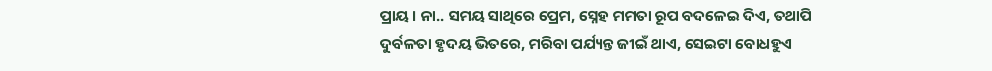ପ୍ରାୟ । ନା.. ସମୟ ସାଥିରେ ପ୍ରେମ, ସ୍ନେହ ମମତା ରୂପ ବଦଳେଇ ଦିଏ, ତଥାପି ଦୁର୍ବଳତା ହୃଦୟ ଭିତରେ, ମରିବା ପର୍ଯ୍ୟନ୍ତ ଜୀଇଁ ଥାଏ, ସେଇଟା ବୋଧହୁଏ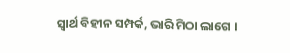ସ୍ୱାର୍ଥ ବିହୀନ ସମ୍ପର୍କ, ଭାରି ମିଠା ଲାଗେ ।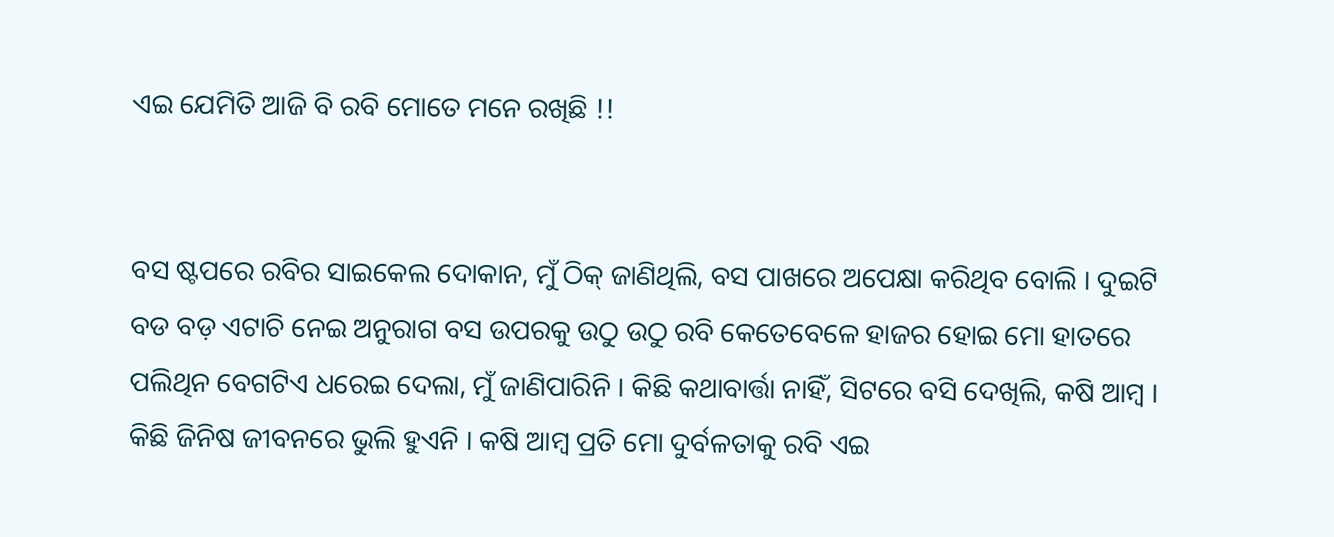ଏଇ ଯେମିତି ଆଜି ବି ରବି ମୋତେ ମନେ ରଖିଛି !!


ବସ ଷ୍ଟପରେ ରବିର ସାଇକେଲ ଦୋକାନ, ମୁଁ ଠିକ୍ ଜାଣିଥିଲି, ବସ ପାଖରେ ଅପେକ୍ଷା କରିଥିବ ବୋଲି । ଦୁଇଟି ବଡ ବଡ଼ ଏଟାଚି ନେଇ ଅନୁରାଗ ବସ ଉପରକୁ ଉଠୁ ଉଠୁ ରବି କେତେବେଳେ ହାଜର ହୋଇ ମୋ ହାତରେ ପଲିଥିନ ବେଗଟିଏ ଧରେଇ ଦେଲା, ମୁଁ ଜାଣିପାରିନି । କିଛି କଥାବାର୍ତ୍ତା ନାହିଁ, ସିଟରେ ବସି ଦେଖିଲି, କଷି ଆମ୍ବ । କିଛି ଜିନିଷ ଜୀବନରେ ଭୁଲି ହୁଏନି । କଷି ଆମ୍ବ ପ୍ରତି ମୋ ଦୁର୍ବଳତାକୁ ରବି ଏଇ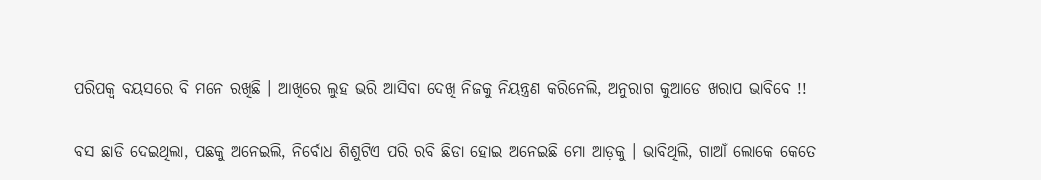ପରିପକ୍ୱ ବୟସରେ ବି ମନେ ରଖିଛି । ଆଖିରେ ଲୁହ ଭରି ଆସିବା ଦେଖି ନିଜକୁ ନିୟନ୍ତ୍ରଣ କରିନେଲି, ଅନୁରାଗ କୁଆଡେ ଖରାପ ଭାବିବେ !!

ବସ ଛାଡି ଦେଇଥିଲା, ପଛକୁ ଅନେଇଲି, ନିର୍ବୋଧ ଶିଶୁଟିଏ ପରି ରବି ଛିଡା ହୋଇ ଅନେଇଛି ମୋ ଆଡ଼କୁ । ଭାବିଥିଲି, ଗାଆଁ ଲୋକେ କେତେ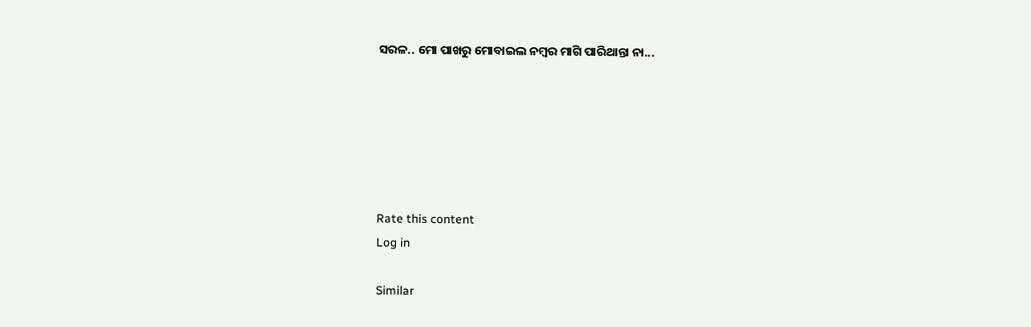ସରଳ.. ମୋ ପାଖରୁ ମୋବାଇଲ ନମ୍ବର ମାଗି ପାରିଥାନ୍ତା ନା...






Rate this content
Log in

Similar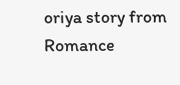oriya story from Romance